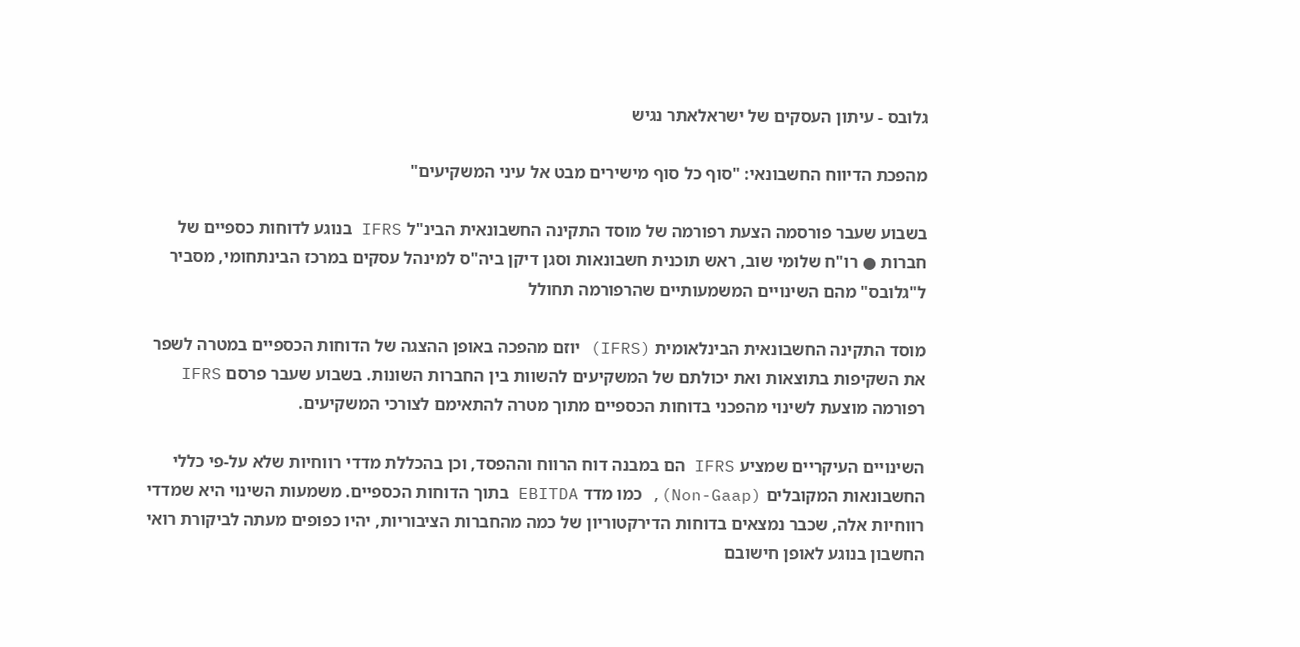גלובס - עיתון העסקים של ישראלאתר נגיש

מהפכת הדיווח החשבונאי: "סוף כל סוף מישירים מבט אל עיני המשקיעים"

בשבוע שעבר פורסמה הצעת רפורמה של מוסד התקינה החשבונאית הבינ"ל IFRS בנוגע לדוחות כספיים של חברות ● רו"ח שלומי שוב, ראש תוכנית חשבונאות וסגן דיקן ביה"ס למינהל עסקים במרכז הבינתחומי, מסביר ל"גלובס" מהם השינויים המשמעותיים שהרפורמה תחולל

מוסד התקינה החשבונאית הבינלאומית (IFRS) יוזם מהפכה באופן ההצגה של הדוחות הכספיים במטרה לשפר את השקיפות בתוצאות ואת יכולתם של המשקיעים להשוות בין החברות השונות. בשבוע שעבר פרסם IFRS רפורמה מוצעת לשינוי מהפכני בדוחות הכספיים מתוך מטרה להתאימם לצורכי המשקיעים.

השינויים העיקריים שמציע IFRS הם במבנה דוח הרווח וההפסד, וכן בהכללת מדדי רווחיות שלא על-פי כללי החשבונאות המקובלים (Non-Gaap), כמו מדד EBITDA בתוך הדוחות הכספיים. משמעות השינוי היא שמדדי רווחיות אלה, שכבר נמצאים בדוחות הדירקטוריון של כמה מהחברות הציבוריות, יהיו כפופים מעתה לביקורת רואי החשבון בנוגע לאופן חישובם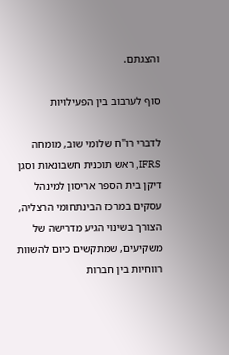והצגתם.

סוף לערבוב בין הפעילויות

לדברי רו"ח שלומי שוב, מומחה IFRS, ראש תוכנית חשבונאות וסגן דיקן בית הספר אריסון למינהל עסקים במרכז הבינתחומי הרצליה, הצורך בשינוי הגיע מדרישה של משקיעים, שמתקשים כיום להשוות רווחיות בין חברות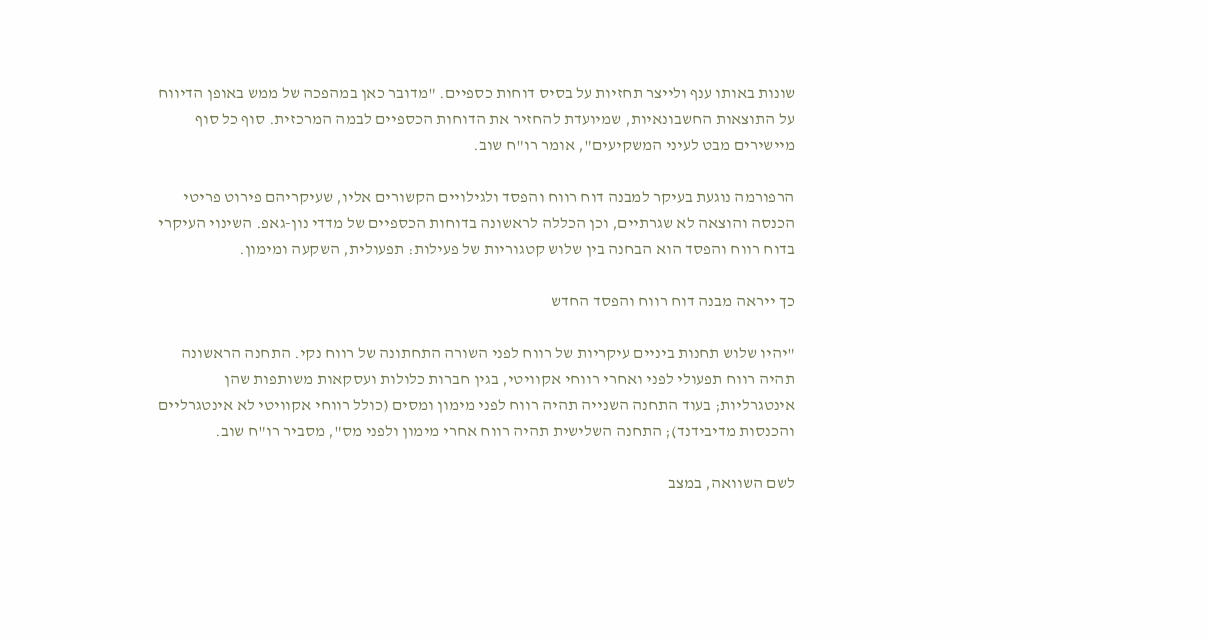שונות באותו ענף ולייצר תחזיות על בסיס דוחות כספיים. "מדובר כאן במהפכה של ממש באופן הדיווח על התוצאות החשבונאיות, שמיועדת להחזיר את הדוחות הכספיים לבמה המרכזית. סוף כל סוף מיישירים מבט לעיני המשקיעים", אומר רו"ח שוב.

הרפורמה נוגעת בעיקר למבנה דוח רווח והפסד ולגילויים הקשורים אליו, שעיקריהם פירוט פריטי הכנסה והוצאה לא שגרתיים, וכן הכללה לראשונה בדוחות הכספיים של מדדי נון-גאפ. השינוי העיקרי בדוח רווח והפסד הוא הבחנה בין שלוש קטגוריות של פעילות: תפעולית, השקעה ומימון.

כך ייראה מבנה דוח רווח והפסד החדש

"יהיו שלוש תחנות ביניים עיקריות של רווח לפני השורה התחתונה של רווח נקי. התחנה הראשונה תהיה רווח תפעולי לפני ואחרי רווחי אקוויטי, בגין חברות כלולות ועסקאות משותפות שהן אינטגרליות; בעוד התחנה השנייה תהיה רווח לפני מימון ומסים (כולל רווחי אקוויטי לא אינטגרליים והכנסות מדיבידנד); התחנה השלישית תהיה רווח אחרי מימון ולפני מס", מסביר רו"ח שוב.

לשם השוואה, במצב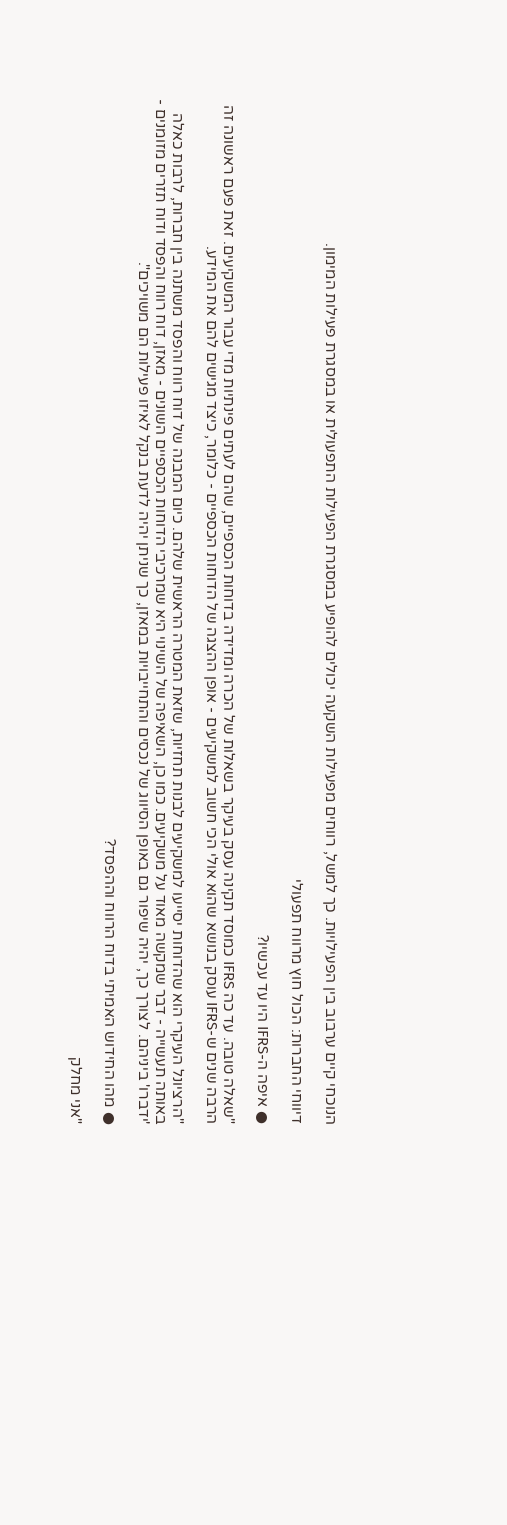הנוכחי קיים ערבוב בין הפעילויות. כך למשל, רווחים מפעילות השקעה יכולים להופיע במסגרת הפעילות התפעולית או במסגרת פעילות המימון.

דיווחי החברות: הכול חוץ מרווח תפעולי

● איפה ה-IFRS היו עד עכשיו?

"שאלה טובה. עד כה IFRS כמוסד תקינה עסק בעיקר בשאלות של הכרה ומדידה בדוחות הכספיים, שהם לעתים פינתיות מדי עבור המשקיעים. זאת פעם ראשונה זה הרבה שנים ש-IFRS עוסק בנושא שהוא אולי הכי חשוב למשקיעים - אופן ההצגה של הדוחות הכספיים - כלומר, כיצד מגישים להם את המידע.

"הרציונל העיקרי הוא שהדוחות יסייעו למשקיעים לבנות תחזיות, שזאת המטרה הראשית שלהם. כיום המבנה של דוח רווח והפסד משתנה בין חברות, לרבות כאלה באותה תעשייה - דבר שמקשה מאוד על משקיעים. כמו כן, השאיפה של השינוי היא שמרכיבי הדוחות הכספיים השונים - מאזן, דוח רווח והפסד ודוח תזרים מזומנים - 'ידברו' ביניהם. לצורך כך, יהיה שיפור גם באופן הסיווג של נכסים והתחייבויות במאזן, כך שניתן יהיה לדעת בנקל לאיזו פעילות הם משויכים".

● מהו החידוש האמיתי בדוח הרווח וההפסד?

"אני מחלק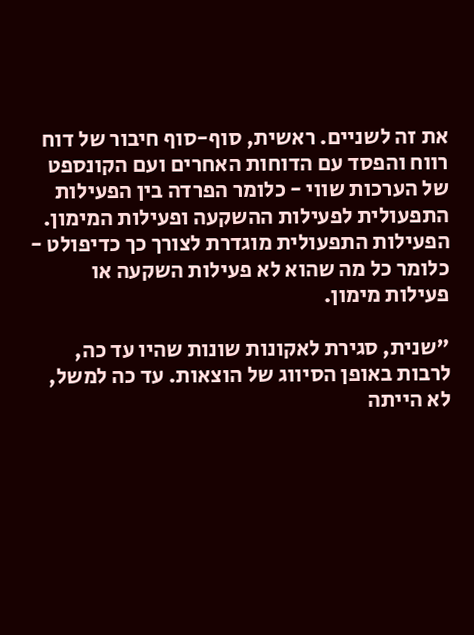את זה לשניים. ראשית, סוף-סוף חיבור של דוח רווח והפסד עם הדוחות האחרים ועם הקונספט של הערכות שווי - כלומר הפרדה בין הפעילות התפעולית לפעילות ההשקעה ופעילות המימון. הפעילות התפעולית מוגדרת לצורך כך כדיפולט - כלומר כל מה שהוא לא פעילות השקעה או פעילות מימון.

"שנית, סגירת לאקונות שונות שהיו עד כה, לרבות באופן הסיווג של הוצאות. עד כה למשל, לא הייתה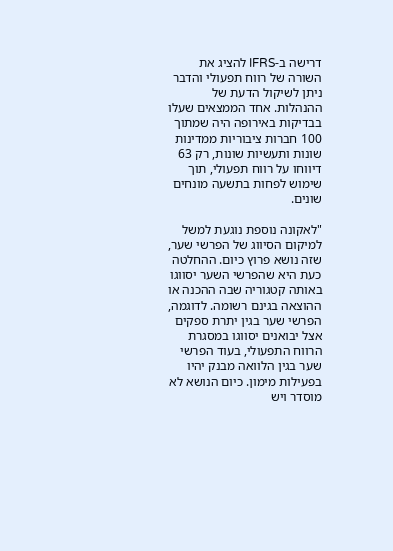דרישה ב-IFRS להציג את השורה של רווח תפעולי והדבר ניתן לשיקול הדעת של ההנהלות. אחד הממצאים שעלו בבדיקות באירופה היה שמתוך 100 חברות ציבוריות ממדינות שונות ותעשיות שונות, רק 63 דיווחו על רווח תפעולי, תוך שימוש לפחות בתשעה מונחים שונים.

"לאקונה נוספת נוגעת למשל למיקום הסיווג של הפרשי שער, שזה נושא פרוץ כיום. ההחלטה כעת היא שהפרשי השער יסווגו באותה קטגוריה שבה ההכנה או ההוצאה בגינם רשומה. לדוגמה, הפרשי שער בגין יתרת ספקים אצל יבואנים יסווגו במסגרת הרווח התפעולי, בעוד הפרשי שער בגין הלוואה מבנק יהיו בפעילות מימון. כיום הנושא לא מוסדר ויש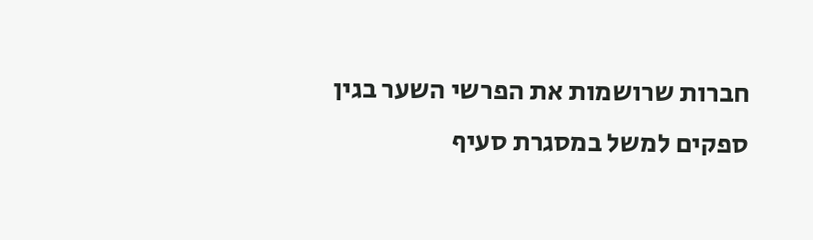חברות שרושמות את הפרשי השער בגין ספקים למשל במסגרת סעיף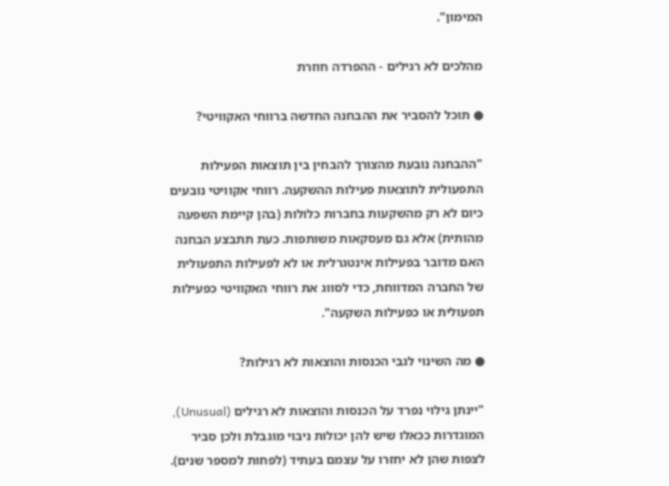המימון".

מהלכים לא רגילים - ההפרדה חוזרת

● תוכל להסביר את ההבחנה החדשה ברווחי האקוויטי?

"ההבחנה נובעת מהצורך להבחין בין תוצאות הפעילות התפעולית לתוצאות פעילות ההשקעה. רווחי אקוויטי נובעים כיום לא רק מהשקעות בחברות כלולות (בהן קיימת השפעה מהותית) אלא גם מעסקאות משותפות. כעת תתבצע הבחנה האם מדובר בפעילות אינטגרלית או לא לפעילות התפעולית של החברה המדווחת, כדי לסווג את רווחי האקוויטי כפעילות תפעולית או כפעילות השקעה".

● מה השינוי לגבי הכנסות והוצאות לא רגילות?

"יינתן גילוי נפרד על הכנסות והוצאות לא רגילים (Unusual), המוגדרות ככאלו שיש להן יכולות ניבוי מוגבלת ולכן סביר לצפות שהן לא יחזרו על עצמם בעתיד (לפחות למספר שנים).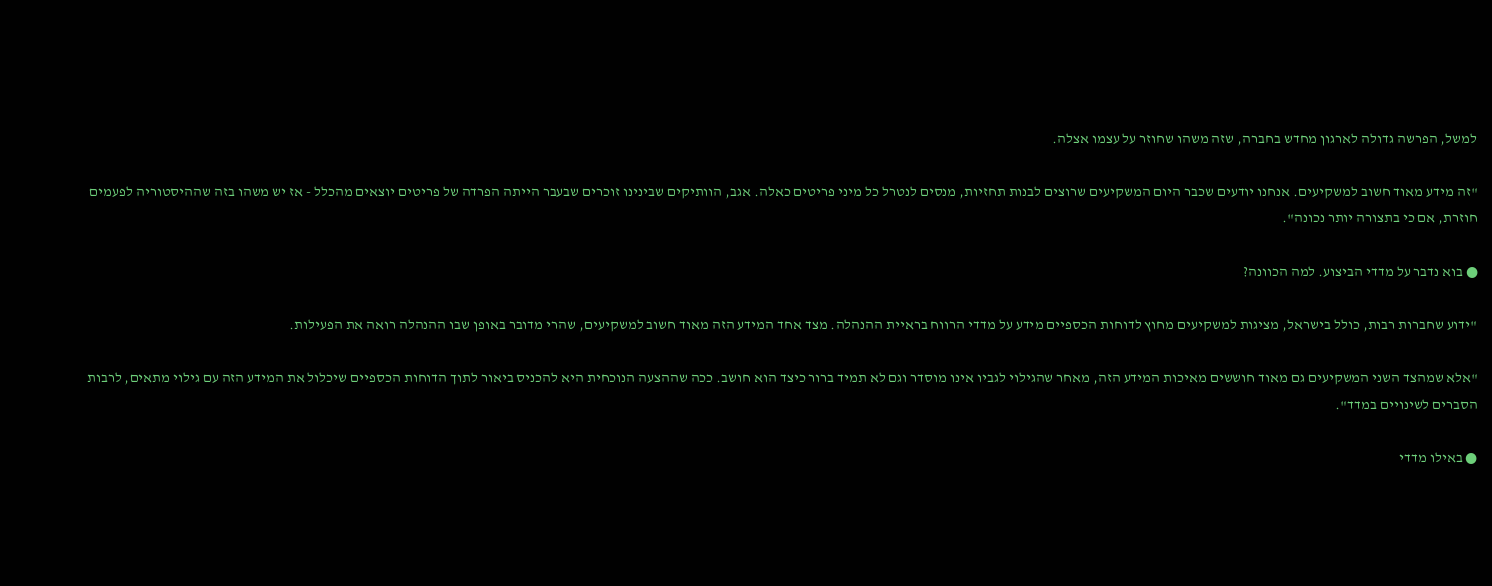למשל, הפרשה גדולה לארגון מחדש בחברה, שזה משהו שחוזר על עצמו אצלה.

"זה מידע מאוד חשוב למשקיעים. אנחנו יודעים שכבר היום המשקיעים שרוצים לבנות תחזיות, מנסים לנטרל כל מיני פריטים כאלה. אגב, הוותיקים שבינינו זוכרים שבעבר הייתה הפרדה של פריטים יוצאים מהכלל - אז יש משהו בזה שההיסטוריה לפעמים חוזרת, אם כי בתצורה יותר נכונה".

● בוא נדבר על מדדי הביצוע. למה הכוונה?

"ידוע שחברות רבות, כולל בישראל, מציגות למשקיעים מחוץ לדוחות הכספיים מידע על מדדי הרווח בראיית ההנהלה. מצד אחד המידע הזה מאוד חשוב למשקיעים, שהרי מדובר באופן שבו ההנהלה רואה את הפעילות.

"אלא שמהצד השני המשקיעים גם מאוד חוששים מאיכות המידע הזה, מאחר שהגילוי לגביו אינו מוסדר וגם לא תמיד ברור כיצד הוא חושב. ככה שההצעה הנוכחית היא להכניס ביאור לתוך הדוחות הכספיים שיכלול את המידע הזה עם גילוי מתאים, לרבות הסברים לשינויים במדד".

● באילו מדדי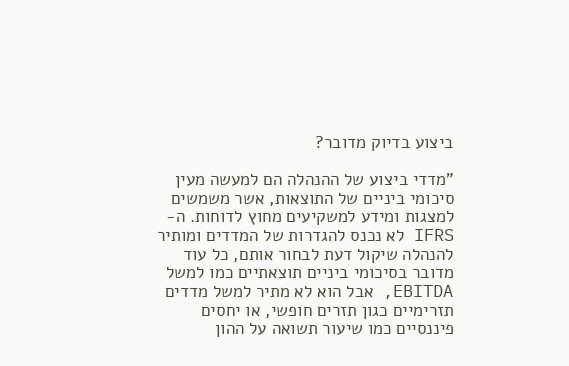ביצוע בדיוק מדובר?

"מדדי ביצוע של ההנהלה הם למעשה מעין סיכומי ביניים של התוצאות, אשר משמשים למצגות ומידע למשקיעים מחוץ לדוחות. ה-IFRS לא נכנס להגדרות של המדדים ומותיר להנהלה שיקול דעת לבחור אותם, כל עוד מדובר בסיכומי ביניים תוצאתיים כמו למשל EBITDA, אבל הוא לא מתיר למשל מדדים תזרימיים כגון תזרים חופשי, או יחסים פיננסיים כמו שיעור תשואה על ההון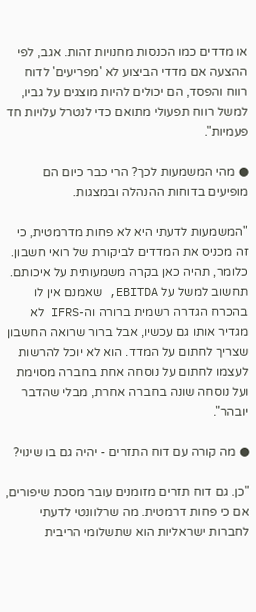או מדדים כמו הכנסות מחנויות זהות. אגב, לפי ההצעה אם מדדי הביצוע לא 'מפריעים' לדוח רווח והפסד, הם יכולים להיות מוצגים על גביו, למשל רווח תפעולי מתואם כדי לנטרל עלויות חד פעמיות".

● מהי המשמעות לכך? הרי כבר כיום הם מופיעים בדוחות ההנהלה ובמצגות.

"המשמעות לדעתי היא לא פחות מדרמטית, כי זה מכניס את המדדים לביקורת של רואי חשבון. כלומר, תהיה כאן בקרה משמעותית על איכותם. תחשוב למשל על EBITDA, שאמנם אין לו בהכרח הגדרה רשמית ברורה וה-IFRS לא מגדיר אותו גם עכשיו, אבל ברור שרואה החשבון שצריך לחתום על המדד. הוא לא יוכל להרשות לעצמו לחתום על נוסחה אחת בחברה מסוימת ועל נוסחה שונה בחברה אחרת, מבלי שהדבר יובהר".

● מה קורה עם דוח התזרים - יהיה גם בו שינוי?

"כן. גם דוח תזרים מזומנים עובר מסכת שיפורים, אם כי פחות דרמטית. מה שרלוונטי לדעתי לחברות ישראליות הוא שתשלומי הריבית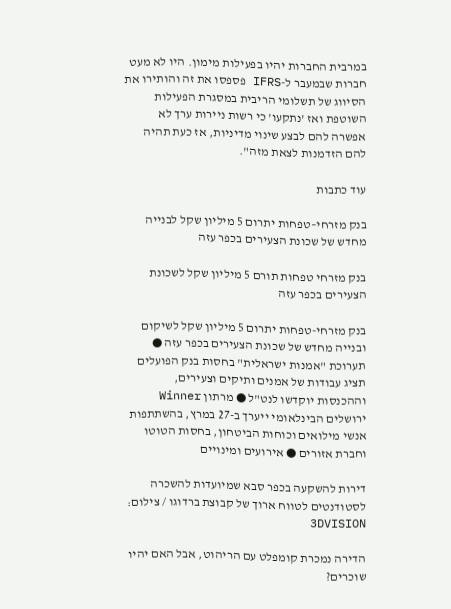במרבית החברות יהיו בפעילות מימון. היו לא מעט חברות שבמעבר ל-IFRS פספסו את זה והותירו את הסיווג של תשלומי הריבית במסגרת הפעילות השוטפת ואז 'נתקעו' כי רשות ניירות ערך לא אפשרה להם לבצע שינוי מדיניות, אז כעת תהיה להם הזדמנות לצאת מזה".

עוד כתבות

בנק מזרחי–טפחות יתרום 5 מיליון שקל לבנייה מחדש של שכונת הצעירים בכפר עזה

בנק מזרחי טפחות תורם 5 מיליון שקל לשכונת הצעירים בכפר עזה

בנק מזרחי-טפחות יתרום 5 מיליון שקל לשיקום ובנייה מחדש של שכונת הצעירים בכפר עזה ● תערוכת "אמנות ישראלית" בחסות בנק הפועלים תציג עבודות של אמנים ותיקים וצעירים, וההכנסות יוקדשו לנט"ל ● מרתון Winner ירושלים הבינלאומי ייערך ב-27 במרץ, בהשתתפות אנשי מילואים וכוחות הביטחון, בחסות הטוטו וחברת אזורים ● אירועים ומינויים

דירות להשקעה בכפר סבא שמיועדות להשכרה לסטודנטים לטווח ארוך של קבוצת ברדוגו / צילום: 3DVISION

הדירה נמכרת קומפלט עם הריהוט, אבל האם יהיו שוכרים?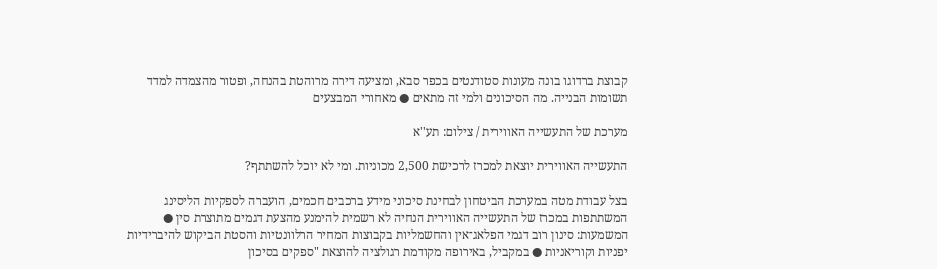קבוצת ברדוגו בונה מעונות סטודנטים בכפר סבא, ומציעה דירה מרוהטת בהנחה, ופטור מהצמדה למדד תשומות הבנייה. מה הסיכונים ולמי זה מתאים ● מאחורי המבצעים

מערכת של התעשייה האווירית / צילום: תע''א

התעשייה האווירית יוצאת למכרז לרכישת 2,500 מכוניות. ומי לא יוכל להשתתף?

בצל עבודת מטה במערכת הביטחון לבחינת סיכוני מידע ברכבים חכמים, הועברה לספקיות הליסינג המשתתפות במכרז של התעשייה האווירית הנחיה לא רשמית להימנע מהצעת דגמים מתוצרת סין ● המשמעות: סינון רוב דגמי הפלאג־אין והחשמליות בקבוצות המחיר הרלוונטיות והסטת הביקוש להיברידיות יפניות וקוריאניות ● במקביל, באירופה מקודמת רגולציה להוצאת "ספקים בסיכון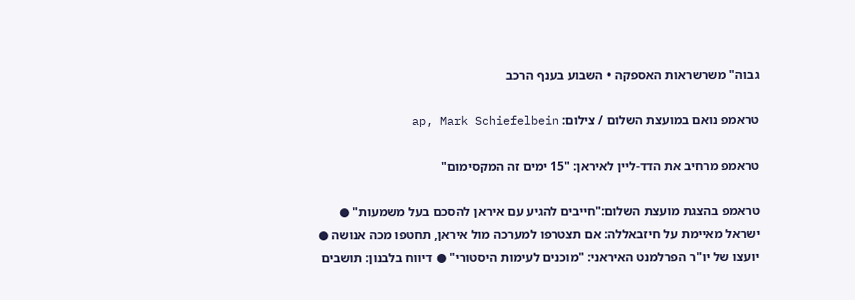גבוה" משרשראות האספקה • השבוע בענף הרכב

טראמפ נואם במועצת השלום / צילום: ap, Mark Schiefelbein

טראמפ מרחיב את הדד-ליין לאיראן: "15 ימים זה המקסימום"

טראמפ בהצגת מועצת השלום:"חייבים להגיע עם איראן להסכם בעל משמעות" ● ישראל מאיימת על חיזבאללה: אם תצטרפו למערכה מול איראן, תחטפו מכה אנושה ● יועצו של יו"ר הפרלמנט האיראני: "מוכנים לעימות היסטורי" ● דיווח בלבנון: תושבים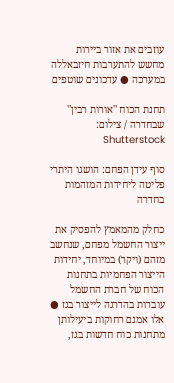עוזבים את אזור ביירות מחשש להתערבות חיזבאללה במערכה ● עדכונים שוטפים

תחנת הכוח ''אורות רבין'' שבחדרה / צילום: Shutterstock

סוף עידן הפחם: הושגו היתרי פליטה ליחידות המזהמות בחדרה

כחלק מהמאמץ להפסיק את ייצור החשמל מפחם, שנחשב מזהם (ויקר) במיוחד, יחידות הייצור הפחמיות בתחנות הכוח של חברת החשמל עוברות בהדרגה לייצור בגז ● אלו אמנם רחוקות ביעילותן מתחנות כוח חדשות בגז,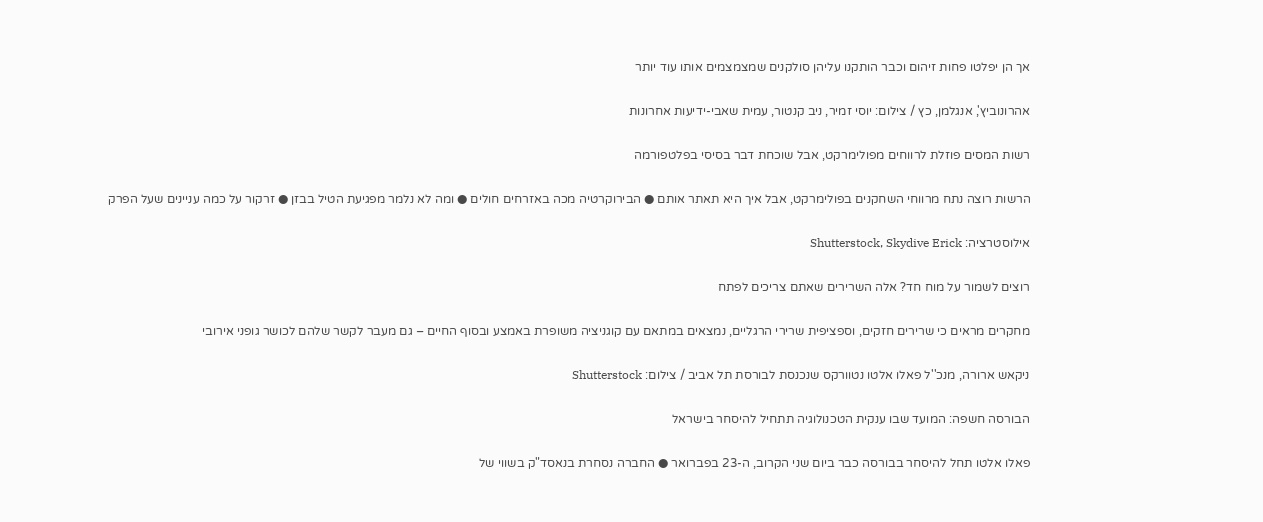אך הן יפלטו פחות זיהום וכבר הותקנו עליהן סולקנים שמצמצמים אותו עוד יותר

אהרונוביץ', אנגלמן, כץ / צילום: יוסי זמיר, ניב קנטור, עמית שאבי-ידיעות אחרונות

רשות המסים פוזלת לרווחים מפולימרקט, אבל שוכחת דבר בסיסי בפלטפורמה

הרשות רוצה נתח מרווחי השחקנים בפולימרקט, אבל איך היא תאתר אותם ● הבירוקרטיה מכה באזרחים חולים ● ומה לא נלמר מפגיעת הטיל בבזן ● זרקור על כמה עניינים שעל הפרק

אילוסטרציה: Shutterstock, Skydive Erick

רוצים לשמור על מוח חד? אלה השרירים שאתם צריכים לפתח

מחקרים מראים כי שרירים חזקים, וספציפית שרירי הרגליים, נמצאים במתאם עם קוגניציה משופרת באמצע ובסוף החיים – גם מעבר לקשר שלהם לכושר גופני אירובי

ניקאש ארורה, מנכ''ל פאלו אלטו נטוורקס שנכנסת לבורסת תל אביב / צילום: Shutterstock

הבורסה חשפה: המועד שבו ענקית הטכנולוגיה תתחיל להיסחר בישראל

פאלו אלטו תחל להיסחר בבורסה כבר ביום שני הקרוב, ה-23 בפברואר ● החברה נסחרת בנאסד"ק בשווי של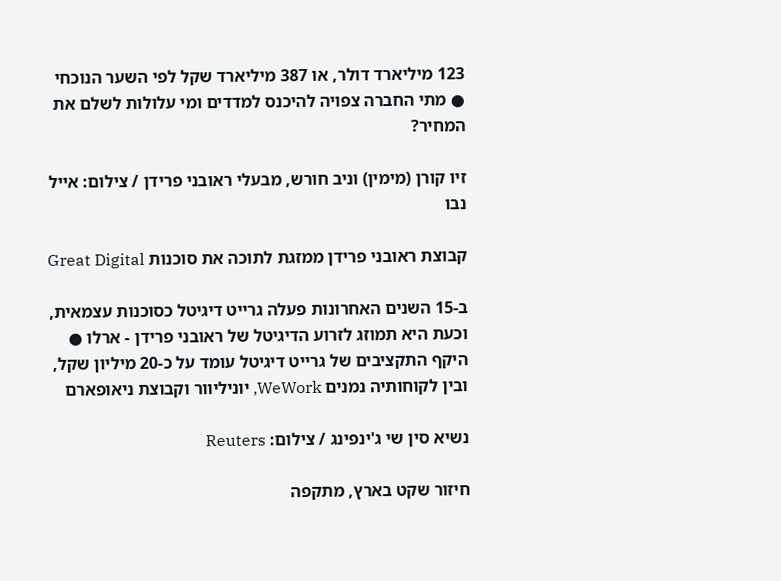123 מיליארד דולר, או 387 מיליארד שקל לפי השער הנוכחי ● מתי החברה צפויה להיכנס למדדים ומי עלולות לשלם את המחיר?

זיו קורן (מימין) וניב חורש, מבעלי ראובני פרידן / צילום: אייל נבו

קבוצת ראובני פרידן ממזגת לתוכה את סוכנות Great Digital

ב-15 השנים האחרונות פעלה גרייט דיגיטל כסוכנות עצמאית, וכעת היא תמוזג לזרוע הדיגיטל של ראובני פרידן - ארלו ● היקף התקציבים של גרייט דיגיטל עומד על כ-20 מיליון שקל, ובין לקוחותיה נמנים WeWork, יוניליוור וקבוצת ניאופארם

נשיא סין שי ג'ינפינג / צילום: Reuters

חיזור שקט בארץ, מתקפה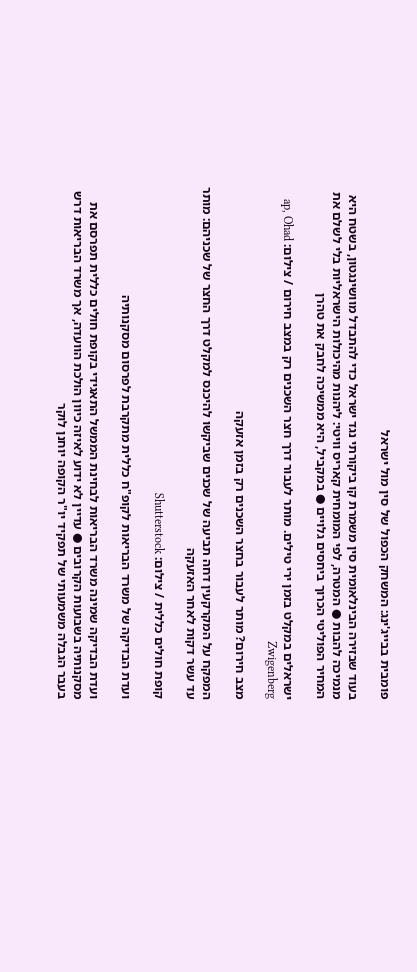פומבית בבייג'ינג: המשחק הכפול של סין מול ישראל

בעוד שבזירה הבינלאומית סין משמרת קו ביקורתי נגד ישראל כדי להתבדל מוושינגטון, בשטח היא מנמיכה להבות ● המטרה, לפי המומחית קאריס וויטי: ליהנות מהיכולות הישראליות בלי לשלם את המחיר הפוליטי הכרוך ביחסים גלויים ● במקביל, היא ממשיכה לחבק את טהרן

ישראלים במקלט בזמן ירי טילים. מותר לעבור דרך חצר השכנים רק במצב חירום / צילום: ap, Ohad Zwigenberg

מצב חירום? מותר לעבור בחצר השכנים רק בזמן אזעקה

המפקח על המקרקעין דחה תביעה של שכנים שביקשו להיכנס למקלט דרך החצר של שכניהם: מותר עד עשר דקות לאחר האזעקה

קופת חולים כללית / צילום: Shutterstock

ועדת הבדיקה של משרד הבריאות לקופ"ח כללית מתקרבת לפרסום מסקנותיה

ועדת הבדיקה שמינה משרד הבריאות לבחינת הממשל התאגידי בקופת חולים כללית תפרסם את מסקנותיה בשבועות הקרובים ● עדיין לא ידוע לאיזה כיוון הולכת הוועדה, אך משרד הבריאות דרש בעבר הגבלה משמעותי של תפקיד יו"ר הקופה יוחנן לוקר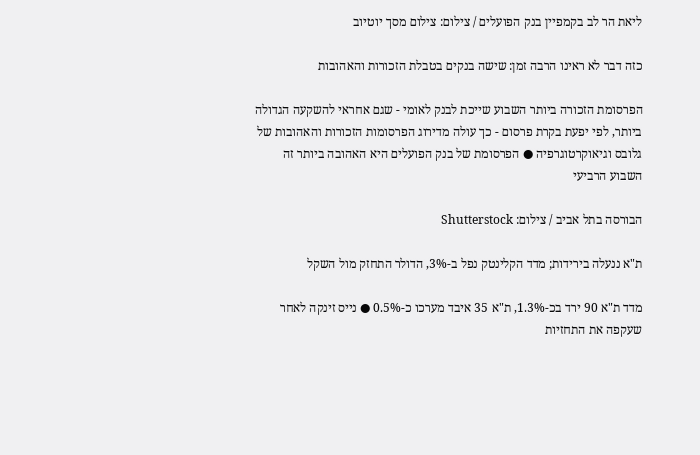ליאת הר לב בקמפיין בנק הפועלים / צילום: צילום מסך יוטיוב

כזה דבר לא ראינו הרבה זמן: שישה בנקים בטבלת הזכורות והאהובות

הפרסומת הזכורה ביותר השבוע שייכת לבנק לאומי - שגם אחראי להשקעה הגדולה ביותר, לפי יפעת בקרת פרסום - כך עולה מדירוג הפרסומות הזכורות והאהובות של גלובס וגיאוקרטוגרפיה ● הפרסומת של בנק הפועלים היא האהובה ביותר זה השבוע הרביעי

הבורסה בתל אביב / צילום: Shutterstock

ת"א ננעלה בירידות; מדד הקלינטק נפל ב-3%, הדולר התחזק מול השקל

מדד ת"א 90 ירד בכ-1.3%, ת"א 35 איבד מערכו כ-0.5% ● נייס זינקה לאחר שעקפה את התחזיות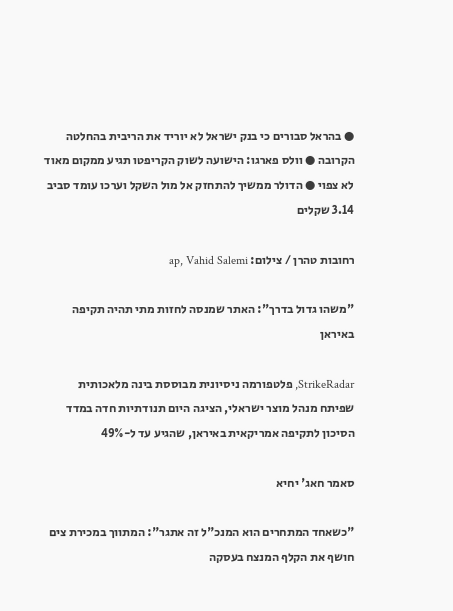● בהראל סבורים כי בנק ישראל לא יוריד את הריבית בהחלטה הקרובה ● וולס פארגו: הישועה לשוק הקריפטו תגיע ממקום מאוד לא צפוי ● הדולר ממשיך להתחזק אל מול השקל וערכו עומד סביב 3.14 שקלים

רחובות טהרן / צילום: ap, Vahid Salemi

"משהו גדול בדרך": האתר שמנסה לחזות מתי תהיה תקיפה באיראן

StrikeRadar, פלטפורמה ניסיונית מבוססת בינה מלאכותית שפיתח מנהל מוצר ישראלי, הציגה היום תנודתיות חדה במדד הסיכון לתקיפה אמריקאית באיראן, שהגיע עד ל-49%

סאמר חאג' יחיא

"כשאחד המתחרים הוא המנכ"ל זה אתגר": המתווך במכירת צים חושף את הקלף המנצח בעסקה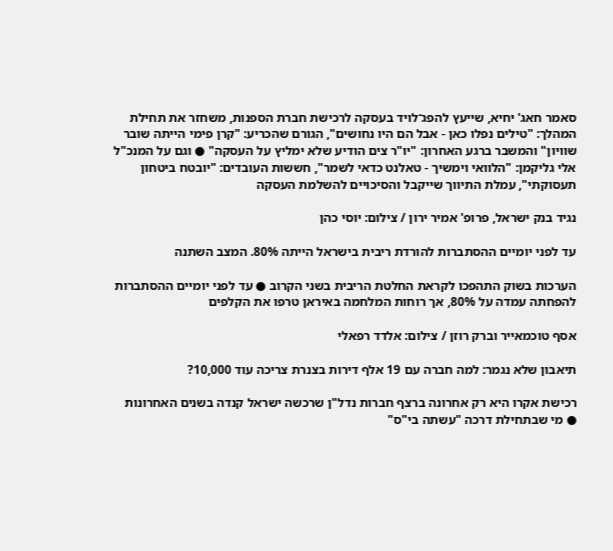סאמר חאג' יחיא, שייעץ להפג־לויד בעסקה לרכישת חברת הספנות, משחזר את תחילת המהלך: "טילים נפלו כאן - אבל הם היו נחושים", הגורם שהכריע: "קרן פימי הייתה שובר שוויון" והמשבר ברגע האחרון: "יו"ר צים הודיע שלא ימליץ על העסקה" ● וגם על המנכ"ל אלי גליקמן: "הלוואי וימשיך - טאלנט כדאי לשמר", חששות העובדים: "יובטח ביטחון תעסוקתי", עמלת התיווך שייקבל והסיכויים להשלמת העסקה

נגיד בנק ישראל, פרופ' אמיר ירון / צילום: יוסי כהן

עד לפני יומיים ההסתברות להורדת ריבית בישראל הייתה 80%. המצב השתנה

הערכות בשוק התהפכו לקראת החלטת הריבית בשני הקרוב ● עד לפני יומיים ההסתברות להפחתה עמדה על 80%, אך רוחות המלחמה באיראן טרפו את הקלפים

אסף טוכמאייר וברק רוזן / צילום: אלדד רפאלי

תיאבון שלא נגמר: למה חברה עם 19 אלף דירות בצנרת צריכה עוד 10,000?

רכישת אקרו היא רק אחרונה ברצף חברות נדל"ן שרכשה ישראל קנדה בשנים האחרונות ● מי שבתחילת דרכה "עשתה בי"ס"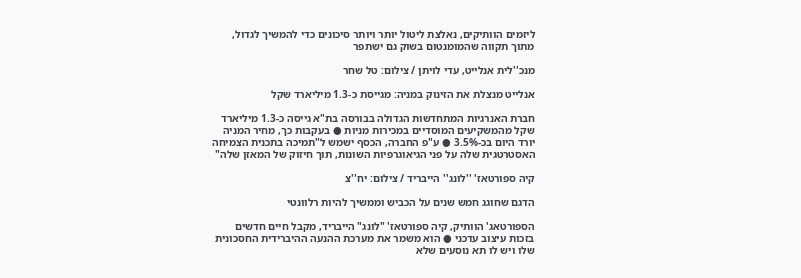ליזמים הוותיקים, נאלצת ליטול יותר ויותר סיכונים כדי להמשיך לגדול, מתוך תקווה שהמומנטום בשוק גם ישתפר

מנכ''לית אנלייט, עדי לויתן / צילום: טל שחר

אנלייט מנצלת את הזינוק במניה: מגייסת כ-1.3 מיליארד שקל

חברת האנרגיות המתחדשות הגדולה בבורסה בת"א גייסה כ-1.3 מיליארד שקל מהמשקיעים המוסדיים במכירות מניות ● בעקבות כך, מחיר המניה יורד היום בכ-3.5% ● ע"פ החברה, הכסף ישמש ל"תמיכה בתכנית הצמיחה האסטרטגית שלה על פני הגיאוגרפיות השונות, תוך חיזוק של המאזן שלה"

קיה ספורטאז' ''לונג'' הייבריד / צילום: יח''צ

הדגם שחוגג חמש שנים על הכביש וממשיך להיות רלוונטי

הספורטאג' הוותיק, קיה ספורטאז' "לונג" הייבריד, מקבל חיים חדשים בזכות עיצוב עדכני ● הוא משמר את מערכת ההנעה ההיברידית החסכונית שלו ויש לו תא נוסעים שלא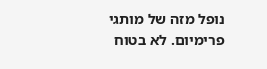נופל מזה של מותגי פרימיום. לא בטוח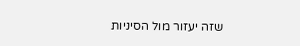שזה יעזור מול הסיניות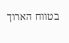בטווח הארוך